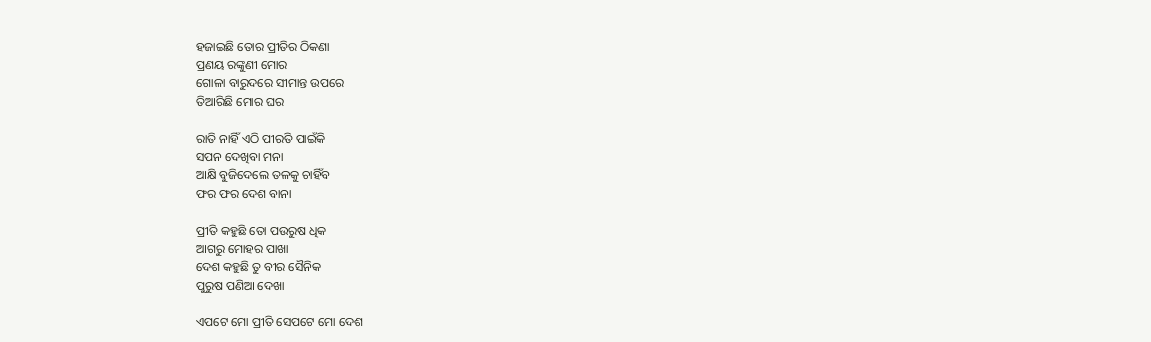ହଜାଇଛି ତୋର ପ୍ରୀତିର ଠିକଣା
ପ୍ରଣୟ ରଙ୍କୁଣୀ ମୋର
ଗୋଳା ବାରୁଦରେ ସୀମାନ୍ତ ଉପରେ
ତିଆରିଛି ମୋର ଘର

ରାତି ନାହିଁ ଏଠି ପୀରତି ପାଇଁକି
ସପନ ଦେଖିବା ମନା
ଆକ୍ଷି ବୁଜିଦେଲେ ତଳକୁ ଚାହିଁବ
ଫର ଫର ଦେଶ ବାନା

ପ୍ରୀତି କହୁଛି ତୋ ପଉରୁଷ ଧିକ
ଆଗରୁ ମୋହର ପାଖା
ଦେଶ କହୁଛି ତୁ ବୀର ସୈନିକ
ପୁରୁଷ ପଣିଆ ଦେଖା

ଏପଟେ ମୋ ପ୍ରୀତି ସେପଟେ ମୋ ଦେଶ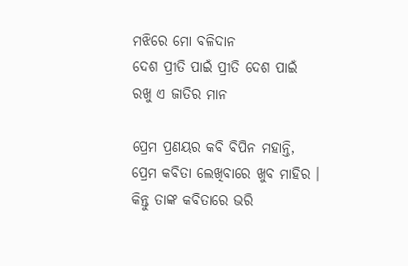ମଝିରେ ମୋ ବଳିଦାନ
ଦେଶ ପ୍ରୀତି ପାଇଁ ପ୍ରୀତି ଦେଶ ପାଇଁ
ରଖୁ ଏ ଜାତିର ମାନ

ପ୍ରେମ ପ୍ରଣୟର କବି ବିପିନ ମହାନ୍ତି, ପ୍ରେମ କବିତା ଲେଖିବାରେ ଖୁବ ମାହିର । କିନ୍ତୁ ତାଙ୍କ କବିତାରେ ଭରି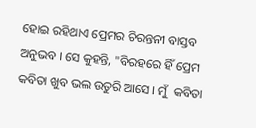ହୋଇ ରହିଥାଏ ପ୍ରେମର ଚିରନ୍ତନୀ ବାସ୍ତବ ଅନୁଭବ । ସେ କୁହନ୍ତି, "ବିରହରେ ହିଁ ପ୍ରେମ କବିତା ଖୁବ ଭଲ ଉତୁରି ଆସେ । ମୁଁ  କବିତା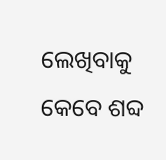ଲେଖିବାକୁ କେବେ ଶବ୍ଦ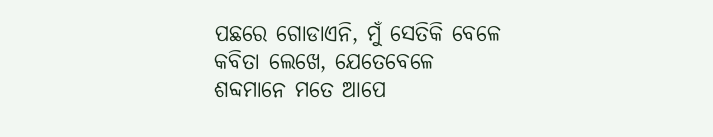ପଛରେ ଗୋଡାଏନି, ମୁଁ ସେତିକି ବେଳେ କବିତା ଲେଖେ, ଯେତେବେଳେ ଶବ୍ଦମାନେ ମତେ ଆପେ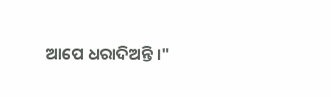ଆପେ ଧରାଦିଅନ୍ତି ।"